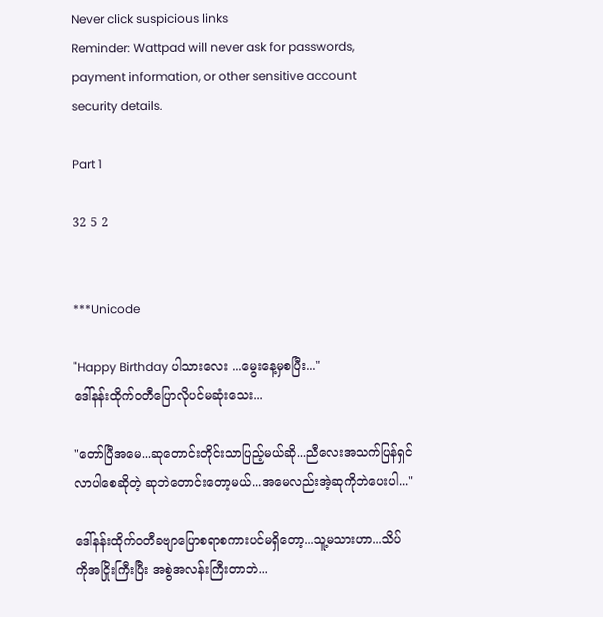Never click suspicious links
Reminder: Wattpad will never ask for passwords, payment information, or other sensitive account security details.

Part 1

32 5 2


***Unicode

"Happy Birthday ပါသားလေး ...မွေးနေ့မှစပြီး..."
ဒေါ်နန်းထိုက်ဝတီပြောလိုပင်မဆုံးသေး...

"တော်ပြီအမေ...ဆုတောင်းတိုင်းသာပြည့်မယ်ဆို...ညီလေးအသက်ပြန်ရှင်လာပါစေဆိုတဲ့ ဆုဘဲတောင်းတော့မယ်...အမေလည်းအဲ့ဆုကိုဘဲပေးပါ..."

ဒေါ်နန်းထိုက်ဝတီခဗျာပြောစရာစကားပင်မရှိတော့...သူ့မသားဟာ...သိပ်ကိုအငြိုးကြီးပြီး အစွဲအလန်းကြီးတာဘဲ...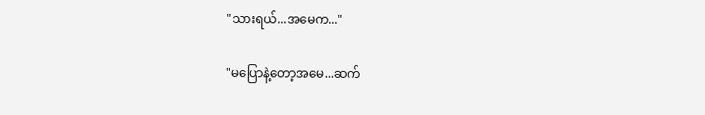"သားရယ်...အမေက..."

"မပြောနဲ့တော့အမေ...ဆက်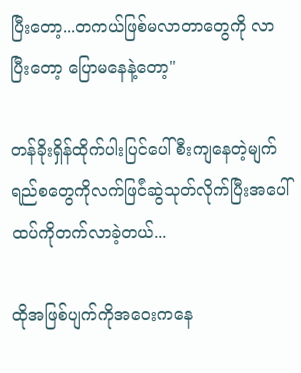ပြီးတော့...တကယ်ဖြစ်မလာတာတွေကို လာပြီးတော့ ပြောမနေနဲ့တော့"

တန်ခိုးရှိန်ထိုက်ပါးပြင်ပေါ်စီးကျနေတဲ့မျက်ရည်စတွေကိုလက်ဖြင်ံဆွဲသုတ်လိုက်ပြီးအပေါ်ထပ်ကိုတက်လာခဲ့တယ်...

ထိုအဖြစ်ပျက်ကိုအဝေးကနေ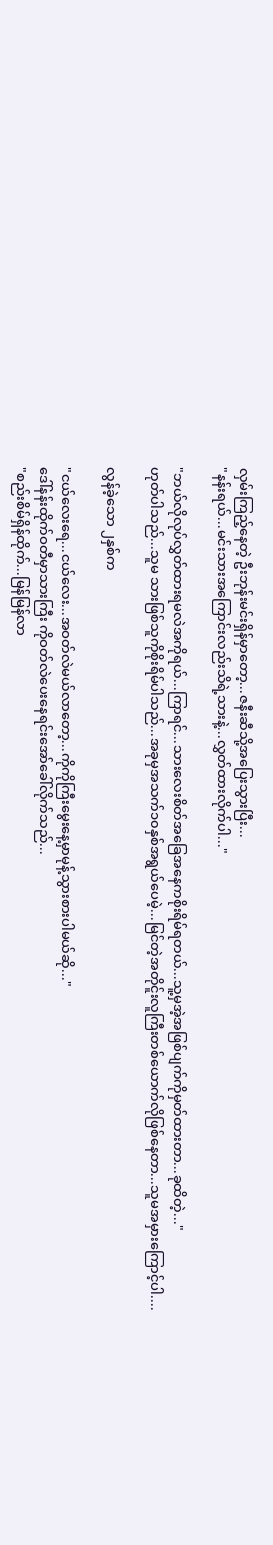လှမ်းကြည့်နေတဲ့ ဦးဘုန်းမင်းရှိန်မှာတော့...ဇနီးဆီသို့အပြေးသွားပြီး...
"နန်းရယ်...မင်းသားအကြောင်းလည်းသိရဲ့သားနဲ့...လွှတ်ထားလိုက်ပါ..."

"ဘယ်လိုလုပ်လွှတ်ထားရမလဲအကိုရယ်...ကြာရင်...သားလေးစိတ်အခြေအနေကစိုးရိမ်ရတယ်...သူ့မှအဲ့အဖြစ်ပျက်ကိုမှတ်ထားတာ...ခုထိတဲ့..."
ဟုတ်ပါသည်...သူမ သားဖြစ်သူကိုစိုးရိမ်ပါသည်...အခုမှအသက်၁၀နှစ်အရွယ်ပေမဲ့...မြင်တဲ့အတိုင်ူးလူကြီးတစ်ယောက်လိုဖြစ်နေတာ...သူမအမှားကြောင့်ပါ....

လွန်ခဲ့သော ၂နှစ်က

"ငယ်လေးရေ...ငယ်လေး...အဝတ်လဲမယ်လာတော့...ကိုကိုကြီးမွေးနေ့မှာမုန့်သွားစားပါမယ်ဆို..."
ဒေါ်နန်းထိုက်ဝတီမှာသားကြီး ကိုဝတ်လဲပေးနေရင်းအော်ခေါ်လိုက်သည်...
"စည်းစိမ်ရှိန်ထိုက်...မြန်မြန်လာ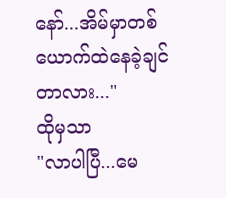နော်...အိမ်မှာတစ်ယောက်ထဲနေခဲ့ချင်တာလား..."
ထိုမှသာ
"လာပါပြီ...မေ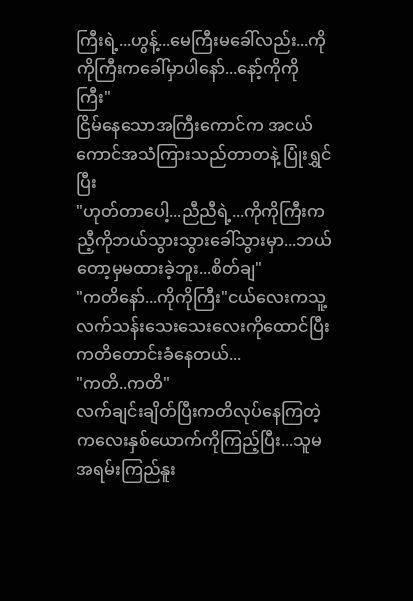ကြီးရဲ့...ဟွန့်...မေကြီးမခေါ်လည်း...ကိုကိုကြီးကခေါ်မှာပါနော်...နော့်ကိုကိုကြီး"
ငြိမ်နေသောအကြီးကောင်က အငယ်ကောင်အသံကြားသည်တာတနဲ့ ပြုံးရွှင်ပြီး
"ဟုတ်တာပေါ့...ညီညီရဲ့...ကိုကိုကြီးကညီ့ကိုဘယ်သွားသွားခေါ်သွားမှာ...ဘယ်တော့မှမထားခဲ့ဘူး...စိတ်ချ"
"ကတိနော်...ကိုကိုကြီး"ငယ်လေးကသူ့လက်သန်းသေးသေးလေးကိုထောင်ပြီးကတိတောင်းခံနေတယ်...
"ကတိ..ကတိ"
လက်ချင်းချိတ်ပြီးကတိလုပ်နေကြတဲ့ကလေးနှစ်ယောက်ကိုကြည့်ပြီး...သူမအရမ်းကြည်နူး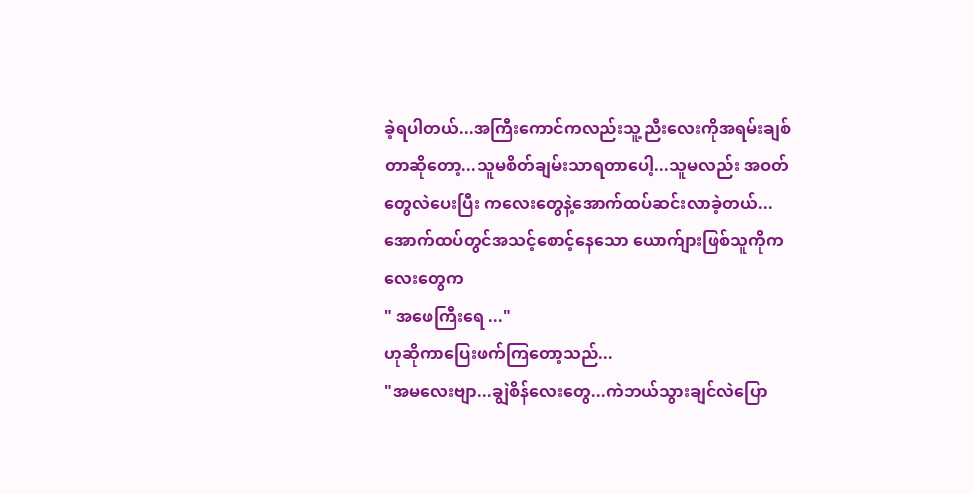ခဲ့ရပါတယ်...အကြီးကောင်ကလည်းသူ့ညီးလေးကိုအရမ်းချစ်တာဆိုတော့...သူမစိတ်ချမ်းသာရတာပေါ့...သူမလည်း အဝတ်တွေလဲပေးပြီး ကလေးတွေနဲ့အောက်ထပ်ဆင်းလာခဲ့တယ်...
အောက်ထပ်တွင်အသင့်စောင့်နေသော ယောက်ျားဖြစ်သူကိုကလေးတွေက
" အဖေကြီးရေ ..."
ဟုဆိုကာပြေးဖက်ကြတော့သည်...
"အမလေးဗျာ...ချွဲစိန်လေးတွေ...ကဲဘယ်သွားချင်လဲပြော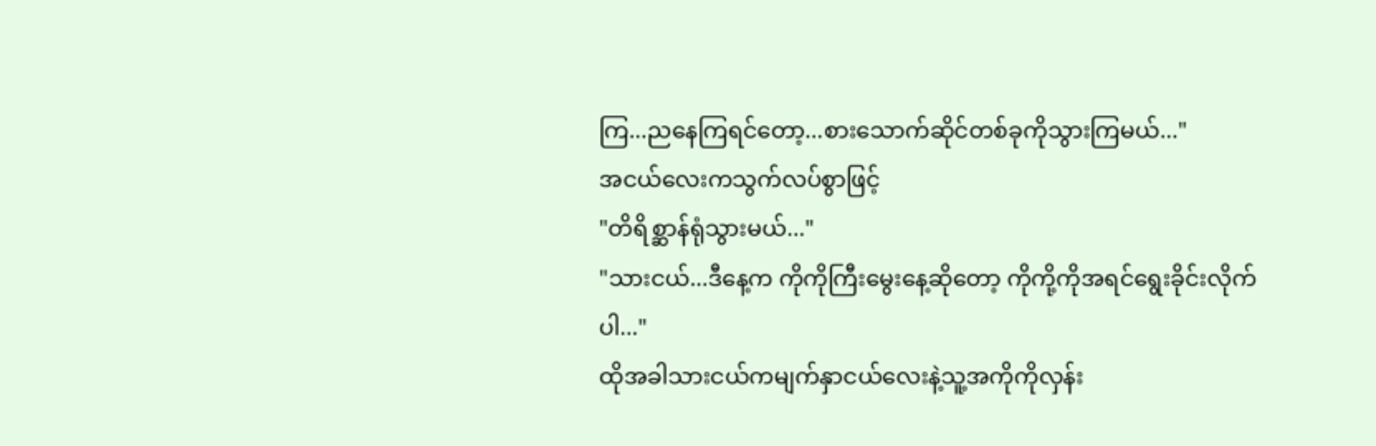ကြ...ညနေကြရင်တော့...စားသောက်ဆိုင်တစ်ခုကိုသွားကြမယ်..."
အငယ်လေးကသွက်လပ်စွာဖြင့်
"တိရိစ္ဆာန်ရုံသွားမယ်..."
"သားငယ်...ဒီနေ့က ကိုကိုကြီးမွေးနေ့ဆိုတော့ ကိုကို့ကိုအရင်ရွေးခိုင်းလိုက်ပါ..."
ထိုအခါသားငယ်ကမျက်နှာငယ်လေးနဲ့သူ့အကိုကိုလှန်း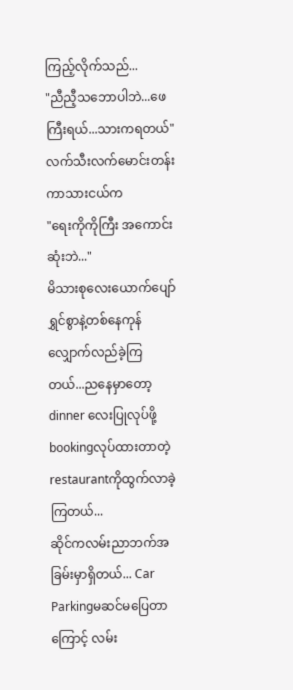ကြည့်လိုက်သည်...
"ညီညီ့သဘောပါဘဲ...ဖေကြီးရယ်...သားကရတယ်"
လက်သီးလက်မောင်းတန်းကာသားငယ်က
"ရေးကိုကိုကြီး အကောင်းဆုံးဘဲ..."
မိသားစုလေးယောက်ပျော်ရွှင်စွာနဲ့တစ်နေကုန်လျှောက်လည်ခဲ့ကြတယ်...ညနေမှာတော့ dinner လေးပြုလုပ်ဖို့ bookingလုပ်ထားတာတဲ့restaurantကိုထွက်လာခဲ့ကြတယ်...
ဆိုင်ကလမ်းညာဘက်အခြမ်းမှာရှိတယ်... Car Parkingမဆင်မပြေတာကြောင့် လမ်း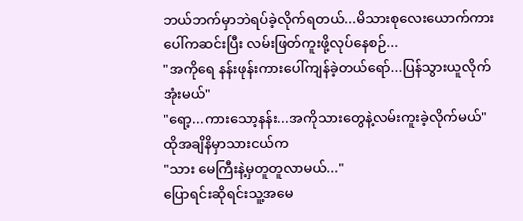ဘယ်ဘက်မှာဘဲရပ်ခဲ့လိုက်ရတယ်...မိသားစုလေးယောက်ကားပေါ်ကဆင်းပြီး လမ်းဖြတ်ကူးဖို့လုပ်နေစဉ်...
"အကိုရေ နန်းဖုန်းကားပေါ်ကျန်ခဲ့တယ်ရော်...ပြန်သွားယူလိုက်အုံးမယ်"
"ရော့...ကားသော့နန်း...အကိုသားတွေနဲ့လမ်းကူးခဲ့လိုက်မယ်"
ထိုအချိနိမှာသားငယ်က
"သား မေကြီးနဲ့မှတူတူလာမယ်..."
ပြောရင်းဆိုရင်းသူ့အမေ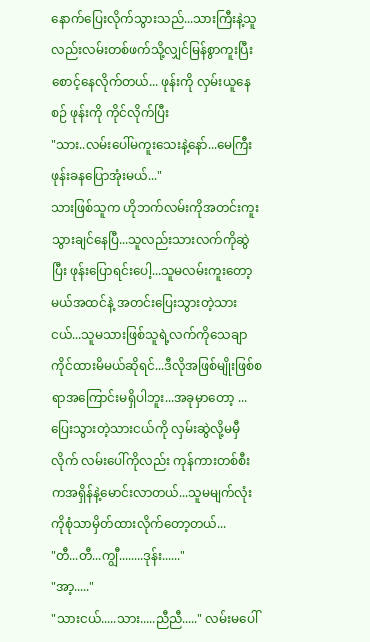နောက်ပြေးလိုက်သွားသည်...သားကြီးနဲ့သူလည်းလမ်းတစ်ဖက်သို့လျှင်မြန်စွာကူးပြီးစောင့်နေလိုက်တယ်... ဖုန်းကို လှမ်းယူနေစဉ် ဖုန်းကို ကိုင်လိုက်ပြီး
"သား..လမ်းပေါ်မကူးသေးနဲ့နော်...မေကြီးဖုန်းခနပြောအုံးမယ်..."
သားဖြစ်သူက ဟိုဘက်လမ်းကိုအတင်းကူးသွားချင်နေပြီ...သူလည်းသားလက်ကိုဆွဲပြီး ဖုန်းပြောရင်းပေါ့...သူမလမ်းကူးတော့မယ်အထင်နဲ့ အတင်းပြေးသွားတဲ့သားငယ်...သူမသားဖြစ်သူရဲ့လက်ကိုသေချာကိုင်ထားမိမယ်ဆိုရင်...ဒီလိုအဖြစ်မျိုးဖြစ်စရာအကြောင်းမရှိပါဘူး...အခုမှာတော့ ...ပြေးသွားတဲ့သားငယ်ကို လှမ်းဆွဲလို့မမှီလိုက် လမ်းပေါ်ကိုလည်း ကုန်ကားတစ်စီးကအရှိန်နဲ့မောင်းလာတယ်...သူမမျက်လုံးကိုစုံသာမှိတ်ထားလိုက်တော့တယ်...
"တီ...တီ...ကျွီ........ဒုန်း......"
"အာ့....."
"သားငယ်.....သား.....ညီညီ....." လမ်းမပေါ်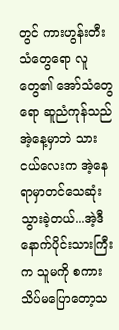တွင် ကားဟွန်းတီးသံတွေရော လူတွေ၏ အော်သံတွေရော ဆူညံကုန်သည် အဲ့နေ့မှာဘဲ သားငယ်လေးက အဲ့နေရာမှာတင်သေဆုံးသွားခဲ့တယ်...အဲ့ဒီနောက်ပိုင်းသားကြီးက သူမကို စကားသိပ်မပြောတော့သ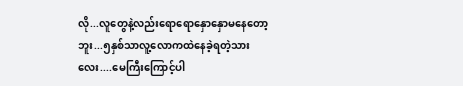လို...လူတွေနဲ့လည်းရောရောနှောနှောမနေတော့ဘူး...၅နှစ်သာလူ့လောကထဲနေခဲ့ရတဲ့သားလေး....မေကြီးကြောင့်ပါ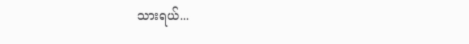သားရယ်...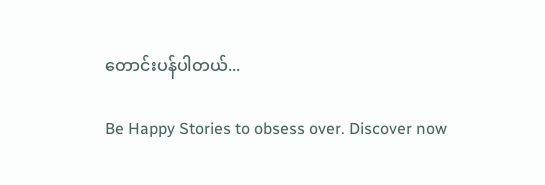တောင်းပန်ပါတယ်...

Be Happy Stories to obsess over. Discover now